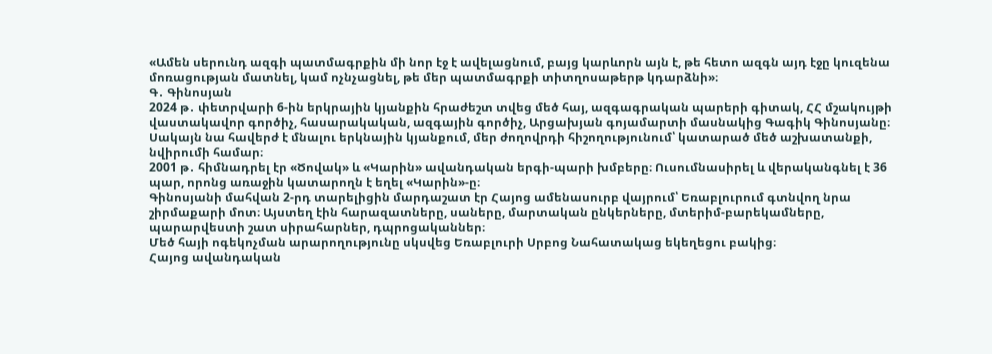«Ամեն սերունդ ազգի պատմագրքին մի նոր էջ է ավելացնում, բայց կարևորն այն է, թե հետո ազգն այդ էջը կուզենա մոռացության մատնել, կամ ոչնչացնել, թե մեր պատմագրքի տիտղոսաթերթ կդարձնի»։
Գ․ Գինոսյան
2024 թ․ փետրվարի 6-ին երկրային կյանքին հրաժեշտ տվեց մեծ հայ, ազգագրական պարերի գիտակ, ՀՀ մշակույթի վաստակավոր գործիչ, հասարակական, ազգային գործիչ, Արցախյան գոյամարտի մասնակից Գագիկ Գինոսյանը։ Սակայն նա հավերժ է մնալու երկնային կյանքում, մեր ժողովրդի հիշողությունում՝ կատարած մեծ աշխատանքի, նվիրումի համար։
2001 թ․ հիմնադրել էր «Ծովակ» և «Կարին» ավանդական երգի-պարի խմբերը։ Ուսումնասիրել և վերականգնել է 36 պար, որոնց առաջին կատարողն է եղել «Կարին»-ը։
Գինոսյանի մահվան 2-րդ տարելիցին մարդաշատ էր Հայոց ամենասուրբ վայրում՝ Եռաբլուրում գտնվող նրա շիրմաքարի մոտ։ Այստեղ էին հարազատները, սաները, մարտական ընկերները, մտերիմ-բարեկամները, պարարվեստի շատ սիրահարներ, դպրոցականներ։
Մեծ հայի ոգեկոչման արարողությունը սկսվեց Եռաբլուրի Սրբոց Նահատակաց եկեղեցու բակից։
Հայոց ավանդական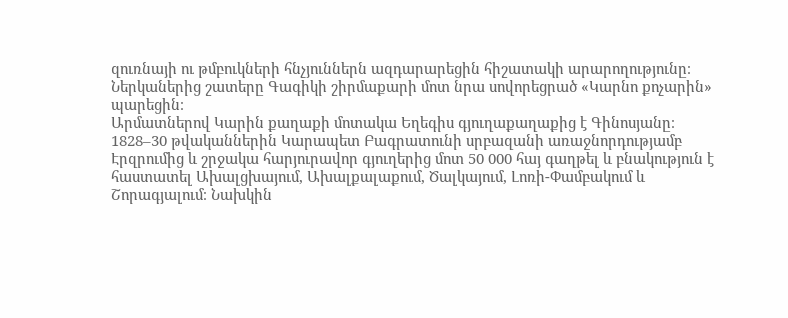զուռնայի ու թմբուկների հնչյուններն ազդարարեցին հիշատակի արարողությունը։ Ներկաներից շատերը Գագիկի շիրմաքարի մոտ նրա սովորեցրած «Կարնո քոչարին» պարեցին։
Արմատներով Կարին քաղաքի մոտակա Եղեգիս գյուղաքաղաքից է Գինոսյանը։ 1828–30 թվականներին Կարապետ Բագրատունի սրբազանի առաջնորդությամբ Էրզրումից և շրջակա հարյուրավոր գյուղերից մոտ 50 000 հայ գաղթել և բնակություն է հաստատել Ախալցխայում, Ախալքալաքում, Ծալկայում, Լոռի-Փամբակում և Շորագյալում։ Նախկին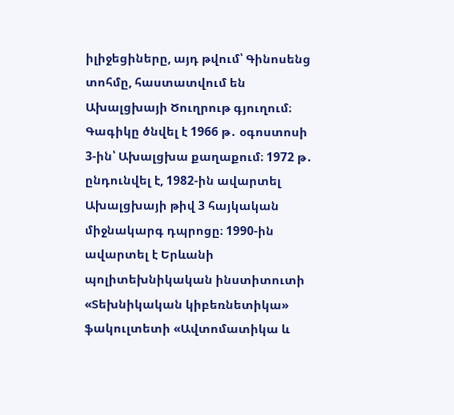իլիջեցիները, այդ թվում՝ Գինոսենց տոհմը, հաստատվում են Ախալցխայի Ծուղրութ գյուղում։
Գագիկը ծնվել է 1966 թ․ օգոստոսի 3-ին՝ Ախալցխա քաղաքում։ 1972 թ․ ընդունվել է, 1982-ին ավարտել Ախալցխայի թիվ 3 հայկական միջնակարգ դպրոցը։ 1990-ին ավարտել է Երևանի պոլիտեխնիկական ինստիտուտի «Տեխնիկական կիբեռնետիկա» ֆակուլտետի «Ավտոմատիկա և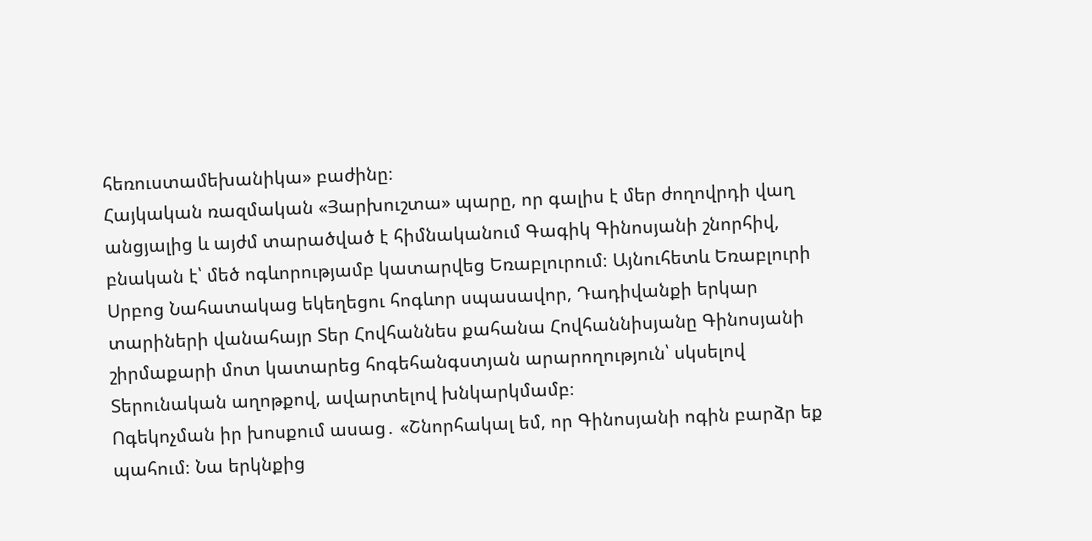հեռուստամեխանիկա» բաժինը։
Հայկական ռազմական «Յարխուշտա» պարը, որ գալիս է մեր ժողովրդի վաղ անցյալից և այժմ տարածված է հիմնականում Գագիկ Գինոսյանի շնորհիվ, բնական է՝ մեծ ոգևորությամբ կատարվեց Եռաբլուրում։ Այնուհետև Եռաբլուրի Սրբոց Նահատակաց եկեղեցու հոգևոր սպասավոր, Դադիվանքի երկար տարիների վանահայր Տեր Հովհաննես քահանա Հովհաննիսյանը Գինոսյանի շիրմաքարի մոտ կատարեց հոգեհանգստյան արարողություն՝ սկսելով Տերունական աղոթքով, ավարտելով խնկարկմամբ։
Ոգեկոչման իր խոսքում ասաց․ «Շնորհակալ եմ, որ Գինոսյանի ոգին բարձր եք պահում։ Նա երկնքից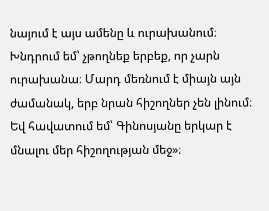նայում է այս ամենը և ուրախանում։ Խնդրում եմ՝ չթողնեք երբեք, որ չարն ուրախանա։ Մարդ մեռնում է միայն այն ժամանակ, երբ նրան հիշողներ չեն լինում։ Եվ հավատում եմ՝ Գինոսյանը երկար է մնալու մեր հիշողության մեջ»։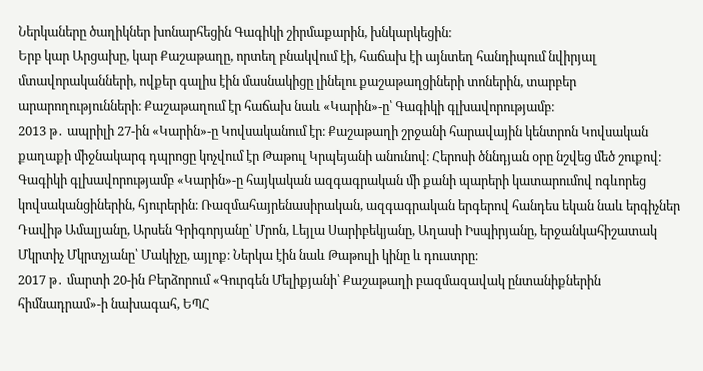Ներկաները ծաղիկներ խոնարհեցին Գագիկի շիրմաքարին, խնկարկեցին։
Երբ կար Արցախը, կար Քաշաթաղը, որտեղ բնակվում էի, հաճախ էի այնտեղ հանդիպում նվիրյալ մտավորականների, ովքեր գալիս էին մասնակիցը լինելու քաշաթաղցիների տոներին, տարբեր արարողությունների։ Քաշաթաղում էր հաճախ նաև «Կարին»-ը՝ Գագիկի գլխավորությամբ։
2013 թ․ ապրիլի 27-ին «Կարին»-ը Կովսականում էր։ Քաշաթաղի շրջանի հարավային կենտրոն Կովսական քաղաքի միջնակարգ դպրոցը կոչվում էր Թաթուլ Կրպեյանի անունով։ Հերոսի ծննդյան օրը նշվեց մեծ շուքով։ Գագիկի գլխավորությամբ «Կարին»-ը հայկական ազգագրական մի քանի պարերի կատարումով ոգևորեց կովսականցիներին, հյուրերին։ Ռազմահայրենասիրական, ազգագրական երգերով հանդես եկան նաև երգիչներ Դավիթ Ամալյանը, Արսեն Գրիգորյանը՝ Մրոն, Լեյլա Սարիբեկյանը, Աղասի Իսպիրյանը, երջանկահիշատակ Մկրտիչ Մկրտչյանը՝ Մակիչը, այլոք։ Ներկա էին նաև Թաթուլի կինը և դուստրը։
2017 թ․ մարտի 20-ին Բերձորում «Գուրգեն Մելիքյանի՝ Քաշաթաղի բազմազավակ ընտանիքներին հիմնադրամ»-ի նախագահ, ԵՊՀ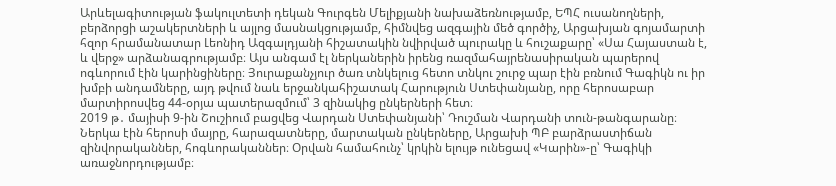Արևելագիտության ֆակուլտետի դեկան Գուրգեն Մելիքյանի նախաձեռնությամբ, ԵՊՀ ուսանողների, բերձորցի աշակերտների և այլոց մասնակցությամբ, հիմնվեց ազգային մեծ գործիչ, Արցախյան գոյամարտի հզոր հրամանատար Լեոնիդ Ազգալդյանի հիշատակին նվիրված պուրակը և հուշաքարը՝ «Սա Հայաստան է, և վերջ» արձանագրությամբ։ Այս անգամ էլ ներկաներին իրենց ռազմահայրենասիրական պարերով ոգևորում էին կարինցիները։ Յուրաքանչյուր ծառ տնկելուց հետո տնկու շուրջ պար էին բռնում Գագիկն ու իր խմբի անդամները, այդ թվում նաև երջանկահիշատակ Հարություն Ստեփանյանը, որը հերոսաբար մարտիրոսվեց 44-օրյա պատերազմում՝ 3 զինակից ընկերների հետ։
2019 թ․ մայիսի 9-ին Շուշիում բացվեց Վարդան Ստեփանյանի՝ Դուշման Վարդանի տուն-թանգարանը։ Ներկա էին հերոսի մայրը, հարազատները, մարտական ընկերները, Արցախի ՊԲ բարձրաստիճան զինվորականներ, հոգևորականներ։ Օրվան համահունչ՝ կրկին ելույթ ունեցավ «Կարին»-ը՝ Գագիկի առաջնորդությամբ։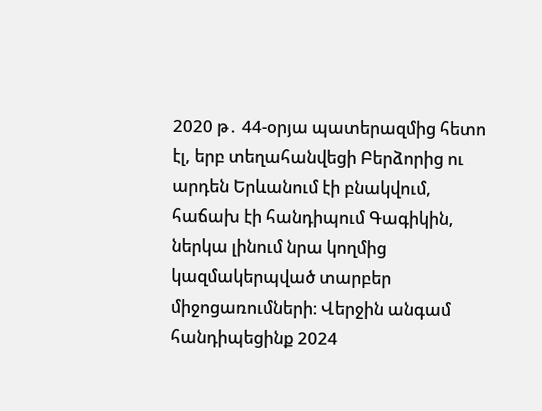2020 թ․ 44-օրյա պատերազմից հետո էլ, երբ տեղահանվեցի Բերձորից ու արդեն Երևանում էի բնակվում, հաճախ էի հանդիպում Գագիկին, ներկա լինում նրա կողմից կազմակերպված տարբեր միջոցառումների։ Վերջին անգամ հանդիպեցինք 2024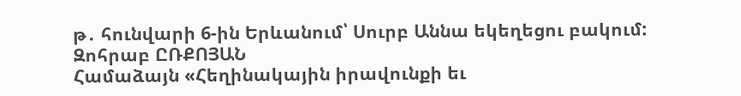թ․ հունվարի 6-ին Երևանում՝ Սուրբ Աննա եկեղեցու բակում:
Զոհրաբ ԸՌՔՈՅԱՆ
Համաձայն «Հեղինակային իրավունքի եւ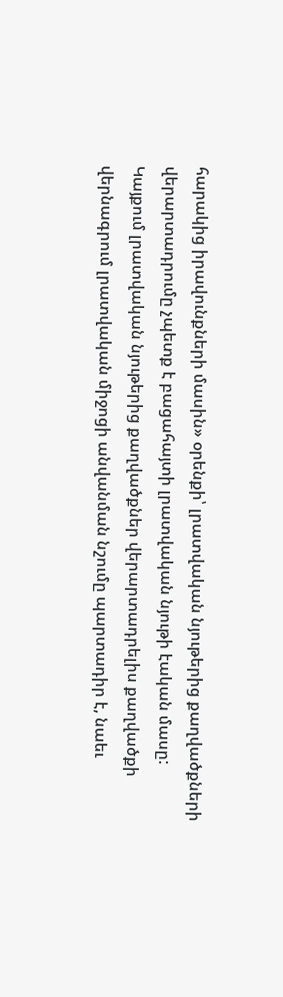հարակից իրավունքների մասին» օրենքի՝ լրատվական նյութերից քաղվածքների վերարտադրումը չպետք է բացահայտի լրատվական նյութի էական մասը: Կայքում լրատվական նյութերից քաղվածքներ վերարտադրելիս քաղվածքի վերնագրում լրատվական միջոցի անվանման նշումը պարտադիր է, նաեւ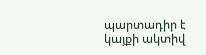պարտադիր է կայքի ակտիվ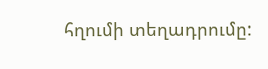հղումի տեղադրումը: